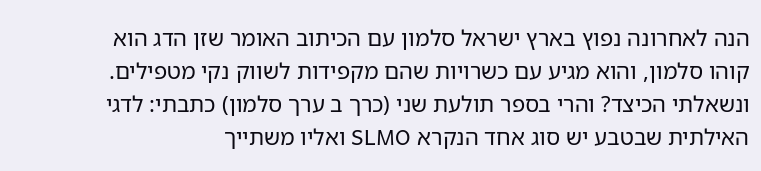הנה לאחרונה נפוץ בארץ ישראל סלמון עם הכיתוב האומר שזן הדג הוא קוהו סלמון, והוא מגיע עם כשרויות שהם מקפידות לשווק נקי מטפילים. ונשאלתי הכיצד? והרי בספר תולעת שני (כרך ב ערך סלמון) כתבתי: לדגי האילתית שבטבע יש סוג אחד הנקרא SLMO ואליו משתייך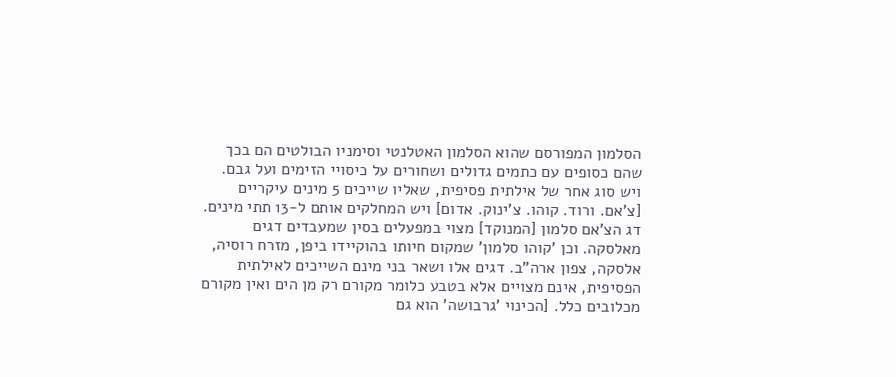הסלמון המפורסם שהוא הסלמון האטלנטי וסימניו הבולטים הם בכך שהם כסופים עם כתמים גדולים ושחורים על כיסויי הזימים ועל גבם. ויש סוג אחר של אילתית פסיפית, שאליו שייכים 5 מינים עיקריים [צ'אם. ורוד. קוהו. צ'ינוק. אדום] ויש המחלקים אותם ל-13 תתי מינים. דג הצ'אם סלמון [המנוקד] מצוי במפעלים בסין שמעבדים דגים מאלסקה. וכן 'קוהו סלמון' שמקום חיותו בהוקיידו ביפן, מזרח רוסיה, אלסקה, צפון ארה"ב. דגים אלו ושאר בני מינם השייכים לאילתית הפסיפית, אינם מצויים אלא בטבע כלומר מקורם רק מן הים ואין מקורם מכלובים כלל. [הכינוי 'גרבושה' הוא גם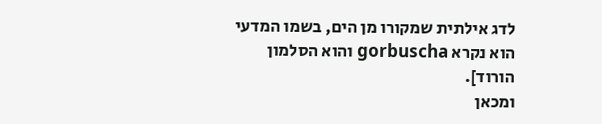לדג אילתית שמקורו מן הים, בשמו המדעי הוא נקרא gorbuscha והוא הסלמון הורוד].
ומכאן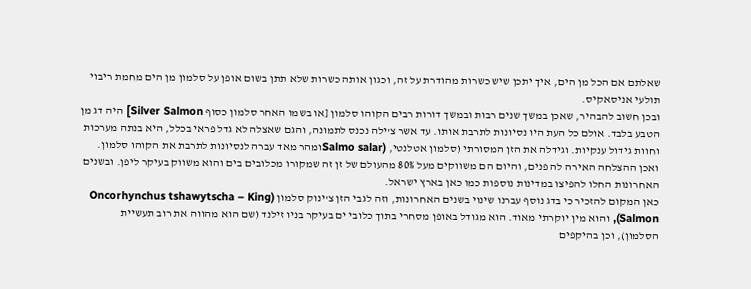שאלתם אם הכל מן הים, איך יתכן שיש כשרות מהודרת על זה, וכגון אותה כשרות שלא תתן בשום אופן על סלמון מן הים מחמת ריבוי תולעי אניסאקיס.
ובכן חשוב להבהיר, שאכן במשך שנים רבות ובמשך דורות רבים הקוהו סלמון [או בשמו האחר סלמון כסוף Silver Salmon] היה דג מן הטבע בלבד. אולם כל העת היו נסיונות לתרבת אותו. עד אשר צ'ילה נכנס לתמונה, והגם שאצלה לא גדל פראי בכלל, היא בנתה מערכות וחוות גידול ענקיות. וגידלה את הזן המסורתי (סלמון אטלנטי, (Salmo salarומהר מאד עברה לנסיונות לתרבת את הקוהו סלמון. ואכן ההצלחה האירה לה פנים, והיום הם משווקים מעל 80% מהעולם של זן זה שמקורו מכלובים בים והוא משווק בעיקר ליפן. ובשנים האחרונות החלו להפיצו במדינות נוספות כמו כאן בארץ ישראל.
כאן המקום להזכיר כי בדג נוסף עברנו שינוי בשנים האחרונות, וזה לגבי הזן צ'ינוק סלמון (Oncorhynchus tshawytscha – King Salmon), והוא מין יוקרתי מאוד. הוא מגודל באופן מסחרי בתוך כלובי ים בעיקר בניו זילנד (שם הוא מהווה את רוב תעשיית הסלמון), וכן בהיקפים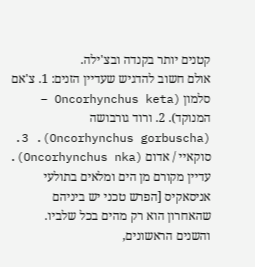קטנים יותר בקנדה ובצ'ילה.
אולם חשוב להדגיש שעדיין הזנים: 1. צ'אם סלמון (Oncorhynchus keta – המנוקד). 2. ורוד גורבושה (Oncorhynchus gorbuscha). 3. סוקאיי / אדום (Oncorhynchus nka). עדיין מקורם מן הים ומלאים בתולעי אניסאקיס [הפרש טכני יש ביניהם שהאחרון הוא רק מהים בכל שלביו. והשנים הראשונים,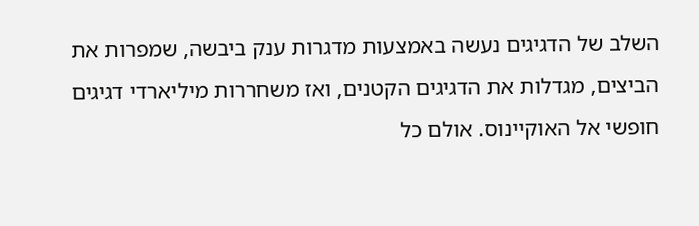השלב של הדגיגים נעשה באמצעות מדגרות ענק ביבשה, שמפרות את הביצים, מגדלות את הדגיגים הקטנים, ואז משחררות מיליארדי דגיגים חופשי אל האוקיינוס. אולם כל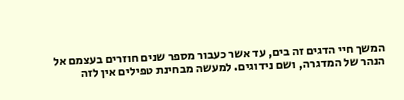המשך חיי הדגים זה בים, עד אשר כעבור מספר שנים חוזרים בעצמם אל הנהר של המדגרה, ושם נידוגים. למעשה מבחינת טפילים אין לזה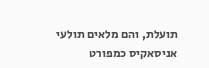תועלת, והם מלאים תולעי אניסאקיס כמפורט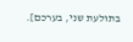בתולעת שני, בערכם].